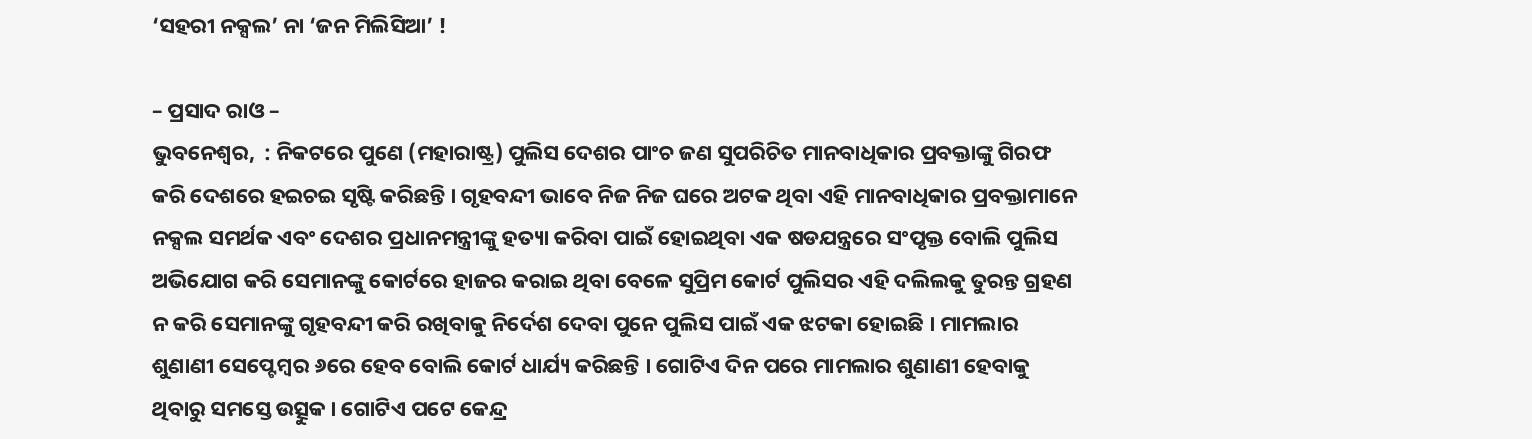‘ସହରୀ ନକ୍ସଲ’ ନା ‘ଜନ ମିଲିସିଆ’ !

– ପ୍ରସାଦ ରାଓ –
ଭୁବନେଶ୍ୱର,  : ନିକଟରେ ପୁଣେ (ମହାରାଷ୍ଟ୍ର) ପୁଲିସ ଦେଶର ପାଂଚ ଜଣ ସୁପରିଚିତ ମାନବାଧିକାର ପ୍ରବକ୍ତାଙ୍କୁ ଗିରଫ କରି ଦେଶରେ ହଇଚଇ ସୃଷ୍ଟି କରିଛନ୍ତି । ଗୃହବନ୍ଦୀ ଭାବେ ନିଜ ନିଜ ଘରେ ଅଟକ ଥିବା ଏହି ମାନବାଧିକାର ପ୍ରବକ୍ତାମାନେ ନକ୍ସଲ ସମର୍ଥକ ଏବଂ ଦେଶର ପ୍ରଧାନମନ୍ତ୍ରୀଙ୍କୁ ହତ୍ୟା କରିବା ପାଇଁ ହୋଇଥିବା ଏକ ଷଡଯନ୍ତ୍ରରେ ସଂପୃକ୍ତ ବୋଲି ପୁଲିସ ଅଭିଯୋଗ କରି ସେମାନଙ୍କୁ କୋର୍ଟରେ ହାଜର କରାଇ ଥିବା ବେଳେ ସୁପ୍ରିମ କୋର୍ଟ ପୁଲିସର ଏହି ଦଲିଲକୁ ତୁରନ୍ତ ଗ୍ରହଣ ନ କରି ସେମାନଙ୍କୁ ଗୃହବନ୍ଦୀ କରି ରଖିବାକୁ ନିର୍ଦେଶ ଦେବା ପୁନେ ପୁଲିସ ପାଇଁ ଏକ ଝଟକା ହୋଇଛି । ମାମଲାର ଶୁଣାଣୀ ସେପ୍ଟେମ୍ବର ୬ରେ ହେବ ବୋଲି କୋର୍ଟ ଧାର୍ଯ୍ୟ କରିଛନ୍ତି । ଗୋଟିଏ ଦିନ ପରେ ମାମଲାର ଶୁଣାଣୀ ହେବାକୁ ଥିବାରୁ ସମସ୍ତେ ଉତ୍ସୁକ । ଗୋଟିଏ ପଟେ କେନ୍ଦ୍ର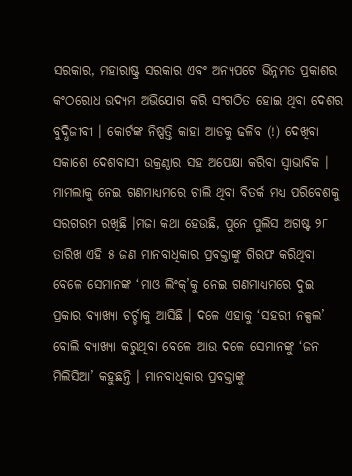ସରକାର, ମହାରାଷ୍ଟ୍ର ସରକାର ଏବଂ ଅନ୍ୟପଟେ ଭିନ୍ନମତ ପ୍ରକାଶର କଂଠରୋଧ ଉଦ୍ୟମ ଅଭିଯୋଗ କରି ସଂଗଠିତ ହୋଇ ଥିବା ଦେଶର ବୁଦ୍ଧିଜୀବୀ । କୋର୍ଟଙ୍କ ନିଷ୍ପତ୍ତି କାହା ଆଡକୁ ଢଳିବ (!) ଦେଖିବା ସକାଶେ ଦେଶବାସୀ ଉକ୍ରଣ୍ଠାର ସହ ଅପେକ୍ଷା କରିବା ସ୍ୱାଭାବିକ । ମାମଲାକୁ ନେଇ ଗଣମାଧ୍ୟମରେ ଚାଲି ଥିବା ବିତର୍କ ମଧ୍ୟ ପରିବେଶକୁ ସରଗରମ ରଖିଛି ।ମଜା କଥା ହେଉଛି, ପୁନେ ପୁଲିସ ଅଗଷ୍ଟ ୨୮ ତାରିଖ ଏହି ୫ ଜଣ ମାନବାଧିକାର ପ୍ରବକ୍ତାଙ୍କୁ ଗିରଫ କରିଥିବା ବେଳେ ସେମାନଙ୍କ ‘ମାଓ ଲିଂକ୍’କୁ ନେଇ ଗଣମାଧ୍ୟମରେ ଦୁଇ ପ୍ରକାର ବ୍ୟାଖ୍ୟା ଚର୍ଚ୍ଚାକୁ ଆସିଛି । ଦଳେ ଏହାକୁ ‘ସହରୀ ନକ୍ସଲ’ ବୋଲି ବ୍ୟାଖ୍ୟା କରୁଥିବା ବେଳେ ଆଉ ଦଳେ ସେମାନଙ୍କୁ ‘ଜନ ମିଲିସିଆ’ କହୁଛନ୍ତି । ମାନବାଧିକାର ପ୍ରବକ୍ତାଙ୍କୁ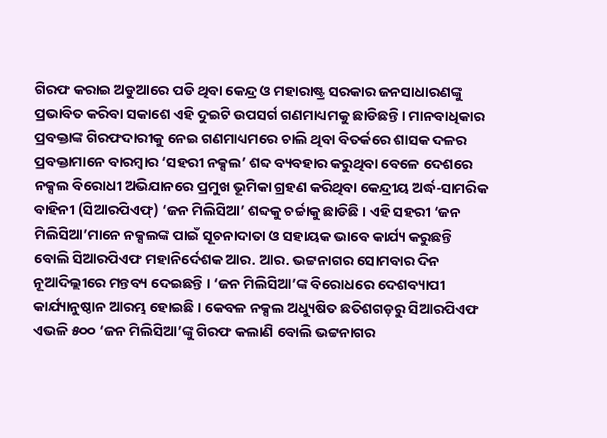ଗିରଫ କରାଇ ଅଡୁଆରେ ପଡି ଥିବା କେନ୍ଦ୍ର ଓ ମହାରାଷ୍ଟ୍ର ସରକାର ଜନସାଧାରଣଙ୍କୁ ପ୍ରଭାବିତ କରିବା ସକାଶେ ଏହି ଦୁଇଟି ଉପସର୍ଗ ଗଣମାଧ୍ୟମକୁ ଛାଡିଛନ୍ତି । ମାନବାଧିକାର ପ୍ରବକ୍ତାଙ୍କ ଗିରଫଦାରୀକୁ ନେଇ ଗଣମାଧ୍ୟମରେ ଚାଲି ଥିବା ବିତର୍କରେ ଶାସକ ଦଳର ପ୍ରବକ୍ତାମାନେ ବାରମ୍ବାର ‘ସହରୀ ନକ୍ସଲ’ ଶବ୍ଦ ବ୍ୟବହାର କରୁଥିବା ବେଳେ ଦେଶରେ ନକ୍ସଲ ବିରୋଧୀ ଅଭିଯାନରେ ପ୍ରମୁଖ ଭୂମିକା ଗ୍ରହଣ କରିଥିବା କେନ୍ଦ୍ରୀୟ ଅର୍ଦ୍ଧ-ସାମରିକ ବାହିନୀ (ସିଆରପିଏଫ୍) ‘ଜନ ମିଲିସିଆ’ ଶବ୍ଦକୁ ଚର୍ଚ୍ଚାକୁ ଛାଡିଛି । ଏହି ସହରୀ ‘ଜନ ମିଲିସିଆ’ମାନେ ନକ୍ସଲଙ୍କ ପାଇଁ ସୂଚନାଦାତା ଓ ସହାୟକ ଭାବେ କାର୍ଯ୍ୟ କରୁଛନ୍ତି ବୋଲି ସିଆରପିଏଫ ମହାନିର୍ଦେଶକ ଆର. ଆର. ଭଟ୍ଟନାଗର ସୋମବାର ଦିନ ନୂଆଦିଲ୍ଲୀରେ ମନ୍ତବ୍ୟ ଦେଇଛନ୍ତି । ‘ଜନ ମିଲିସିଆ’ଙ୍କ ବିରୋଧରେ ଦେଶବ୍ୟାପୀ କାର୍ଯ୍ୟାନୁଷ୍ଠାନ ଆରମ୍ଭ ହୋଇଛି । କେବଳ ନକ୍ସଲ ଅଧ୍ୟୁଷିତ ଛତିଶଗଡ଼ରୁ ସିଆରପିଏଫ ଏଭଳି ୫୦୦ ‘ଜନ ମିଲିସିଆ’ଙ୍କୁ ଗିରଫ କଲାଣି ବୋଲି ଭଟ୍ଟନାଗର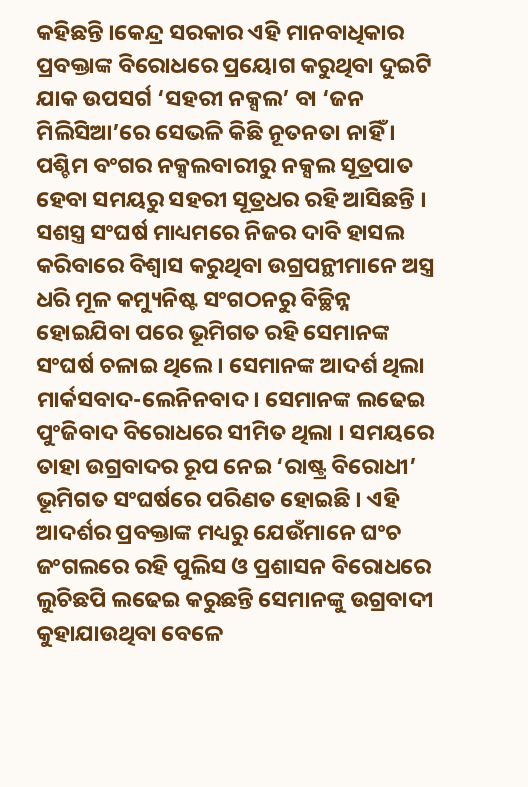କହିଛନ୍ତି ।କେନ୍ଦ୍ର ସରକାର ଏହି ମାନବାଧିକାର ପ୍ରବକ୍ତାଙ୍କ ବିରୋଧରେ ପ୍ରୟୋଗ କରୁଥିବା ଦୁଇଟି ଯାକ ଉପସର୍ଗ ‘ସହରୀ ନକ୍ସଲ’ ବା ‘ଜନ ମିଲିସିଆ’ରେ ସେଭଳି କିଛି ନୂତନତା ନାହିଁ । ପଶ୍ଚିମ ବଂଗର ନକ୍ସଲବାରୀରୁ ନକ୍ସଲ ସୂତ୍ରପାତ ହେବା ସମୟରୁ ସହରୀ ସୂତ୍ରଧର ରହି ଆସିଛନ୍ତି । ସଶସ୍ତ୍ର ସଂଘର୍ଷ ମାଧ୍ୟମରେ ନିଜର ଦାବି ହାସଲ କରିବାରେ ବିଶ୍ୱାସ କରୁଥିବା ଉଗ୍ରପନ୍ଥୀମାନେ ଅସ୍ତ୍ର ଧରି ମୂଳ କମ୍ୟୁନିଷ୍ଟ ସଂଗଠନରୁ ବିଚ୍ଛିନ୍ନ ହୋଇଯିବା ପରେ ଭୂମିଗତ ରହି ସେମାନଙ୍କ ସଂଘର୍ଷ ଚଳାଇ ଥିଲେ । ସେମାନଙ୍କ ଆଦର୍ଶ ଥିଲା ମାର୍କସବାଦ-ଲେନିନବାଦ । ସେମାନଙ୍କ ଲଢେଇ ପୁଂଜିବାଦ ବିରୋଧରେ ସୀମିତ ଥିଲା । ସମୟରେ ତାହା ଉଗ୍ରବାଦର ରୂପ ନେଇ ‘ରାଷ୍ଟ୍ର ବିରୋଧୀ’ ଭୂମିଗତ ସଂଘର୍ଷରେ ପରିଣତ ହୋଇଛି । ଏହି ଆଦର୍ଶର ପ୍ରବକ୍ତାଙ୍କ ମଧ୍ୟରୁ ଯେଉଁମାନେ ଘଂଚ ଜଂଗଲରେ ରହି ପୁଲିସ ଓ ପ୍ରଶାସନ ବିରୋଧରେ ଲୁଚିଛପି ଲଢେଇ କରୁଛନ୍ତି ସେମାନଙ୍କୁ ଉଗ୍ରବାଦୀ କୁହାଯାଉଥିବା ବେଳେ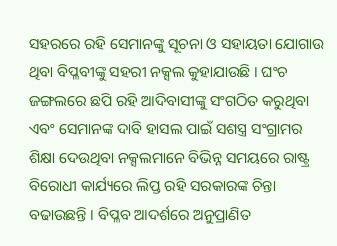ସହରରେ ରହି ସେମାନଙ୍କୁ ସୂଚନା ଓ ସହାୟତା ଯୋଗାଉ ଥିବା ବିପ୍ଳବୀଙ୍କୁ ସହରୀ ନକ୍ସଲ କୁହାଯାଉଛି । ଘଂଚ ଜଙ୍ଗଲରେ ଛପି ରହି ଆଦିବାସୀଙ୍କୁ ସଂଗଠିତ କରୁଥିବା ଏବଂ ସେମାନଙ୍କ ଦାବି ହାସଲ ପାଇଁ ସଶସ୍ତ୍ର ସଂଗ୍ରାମର ଶିକ୍ଷା ଦେଉଥିବା ନକ୍ସଲମାନେ ବିଭିନ୍ନ ସମୟରେ ରାଷ୍ଟ୍ର ବିରୋଧୀ କାର୍ଯ୍ୟରେ ଲିପ୍ତ ରହି ସରକାରଙ୍କ ଚିନ୍ତା ବଢାଉଛନ୍ତି । ବିପ୍ଳବ ଆଦର୍ଶରେ ଅନୁପ୍ରାଣିତ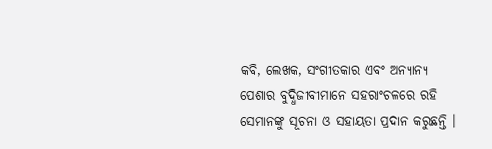କବି, ଲେଖକ, ସଂଗୀତକାର ଏବଂ ଅନ୍ୟାନ୍ୟ ପେଶାର ବୁଦ୍ଧିଜୀବୀମାନେ ସହରାଂଚଳରେ ରହି ସେମାନଙ୍କୁ ସୂଚନା ଓ ସହାୟତା ପ୍ରଦାନ କରୁଛନ୍ତି ।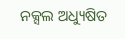ନକ୍ସଲ ଅଧ୍ୟୁଷିତ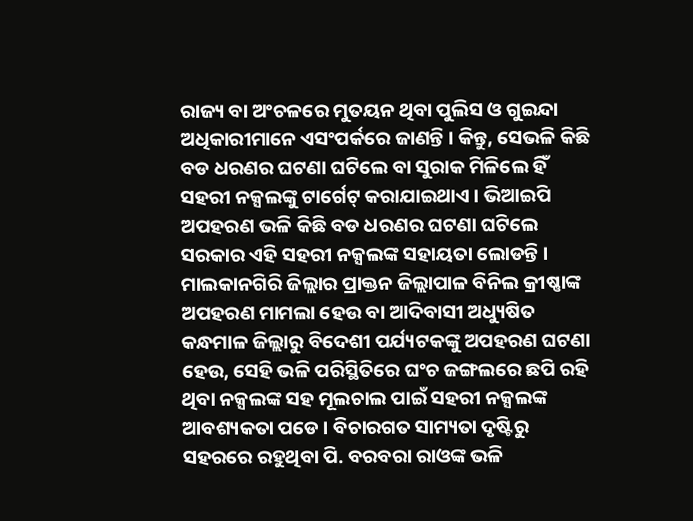ରାଜ୍ୟ ବା ଅଂଚଳରେ ମୁତୟନ ଥିବା ପୁଲିସ ଓ ଗୁଇନ୍ଦା ଅଧିକାରୀମାନେ ଏସଂପର୍କରେ ଜାଣନ୍ତି । କିନ୍ତୁ, ସେଭଳି କିଛି ବଡ ଧରଣର ଘଟଣା ଘଟିଲେ ବା ସୁରାକ ମିଳିଲେ ହିଁ ସହରୀ ନକ୍ସଲଙ୍କୁ ଟାର୍ଗେଟ୍ କରାଯାଇଥାଏ । ଭିଆଇପି ଅପହରଣ ଭଳି କିଛି ବଡ ଧରଣର ଘଟଣା ଘଟିଲେ ସରକାର ଏହି ସହରୀ ନକ୍ସଲଙ୍କ ସହାୟତା ଲୋଡନ୍ତି । ମାଲକାନଗିରି ଜିଲ୍ଲାର ପ୍ରାକ୍ତନ ଜିଲ୍ଲାପାଳ ବିନିଲ କ୍ରୀଷ୍ଣାଙ୍କ ଅପହରଣ ମାମଲା ହେଉ ବା ଆଦିବାସୀ ଅଧ୍ୟୁଷିତ କନ୍ଧମାଳ ଜିଲ୍ଲାରୁ ବିଦେଶୀ ପର୍ଯ୍ୟଟକଙ୍କୁ ଅପହରଣ ଘଟଣା ହେଉ, ସେହି ଭଳି ପରିସ୍ଥିତିରେ ଘଂଚ ଜଙ୍ଗଲରେ ଛପି ରହି ଥିବା ନକ୍ସଲଙ୍କ ସହ ମୂଲଚାଲ ପାଇଁ ସହରୀ ନକ୍ସଲଙ୍କ ଆବଶ୍ୟକତା ପଡେ । ବିଚାରଗତ ସାମ୍ୟତା ଦୃଷ୍ଟିରୁ ସହରରେ ରହୁଥିବା ପି. ବରବରା ରାଓଙ୍କ ଭଳି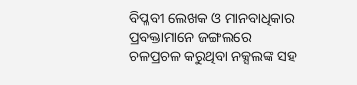ବିପ୍ଳବୀ ଲେଖକ ଓ ମାନବାଧିକାର ପ୍ରବକ୍ତାମାନେ ଜଙ୍ଗଲରେ ଚଳପ୍ରଚଳ କରୁଥିବା ନକ୍ସଲଙ୍କ ସହ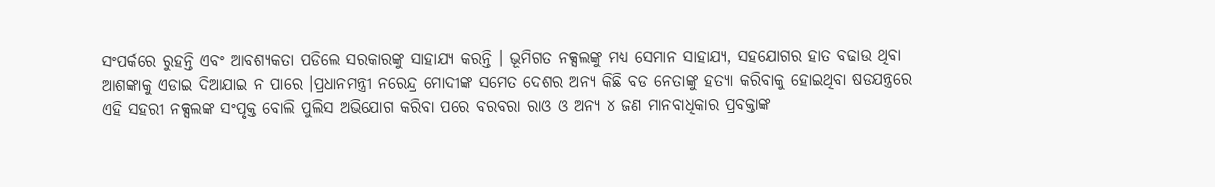ସଂପର୍କରେ ରୁହନ୍ତି ଏବଂ ଆବଶ୍ୟକତା ପଡିଲେ ସରକାରଙ୍କୁ ସାହାଯ୍ୟ କରନ୍ତି । ଭୂମିଗତ ନକ୍ସଲଙ୍କୁ ମଧ୍ୟ ସେମାନ ସାହାଯ୍ୟ, ସହଯୋଗର ହାତ ବଢାଉ ଥିବା ଆଶଙ୍କାକୁ ଏଡାଇ ଦିଆଯାଇ ନ ପାରେ ।ପ୍ରଧାନମନ୍ତ୍ରୀ ନରେନ୍ଦ୍ର ମୋଦୀଙ୍କ ସମେତ ଦେଶର ଅନ୍ୟ କିଛି ବଡ ନେତାଙ୍କୁ ହତ୍ୟା କରିବାକୁ ହୋଇଥିବା ଷଡଯନ୍ତ୍ରରେ ଏହି ସହରୀ ନକ୍ସଲଙ୍କ ସଂପୃକ୍ତ ବୋଲି ପୁଲିସ ଅଭିଯୋଗ କରିବା ପରେ ବରବରା ରାଓ ଓ ଅନ୍ୟ ୪ ଜଣ ମାନବାଧିକାର ପ୍ରବକ୍ତାଙ୍କ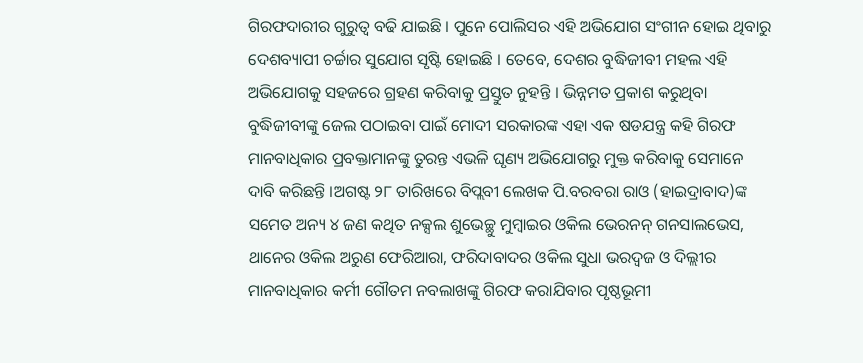ଗିରଫଦାରୀର ଗୁରୁତ୍ୱ ବଢି ଯାଇଛି । ପୁନେ ପୋଲିସର ଏହି ଅଭିଯୋଗ ସଂଗୀନ ହୋଇ ଥିବାରୁ ଦେଶବ୍ୟାପୀ ଚର୍ଚ୍ଚାର ସୁଯୋଗ ସୃଷ୍ଟି ହୋଇଛି । ତେବେ, ଦେଶର ବୁଦ୍ଧିଜୀବୀ ମହଲ ଏହି ଅଭିଯୋଗକୁ ସହଜରେ ଗ୍ରହଣ କରିବାକୁ ପ୍ରସ୍ତୁତ ନୁହନ୍ତି । ଭିନ୍ନମତ ପ୍ରକାଶ କରୁଥିବା ବୁଦ୍ଧିଜୀବୀଙ୍କୁ ଜେଲ ପଠାଇବା ପାଇଁ ମୋଦୀ ସରକାରଙ୍କ ଏହା ଏକ ଷଡଯନ୍ତ୍ର କହି ଗିରଫ ମାନବାଧିକାର ପ୍ରବକ୍ତାମାନଙ୍କୁ ତୁରନ୍ତ ଏଭଳି ଘୃଣ୍ୟ ଅଭିଯୋଗରୁ ମୁକ୍ତ କରିବାକୁ ସେମାନେ ଦାବି କରିଛନ୍ତି ।ଅଗଷ୍ଟ ୨୮ ତାରିଖରେ ବିପ୍ଲବୀ ଲେଖକ ପି.ବରବରା ରାଓ (ହାଇଦ୍ରାବାଦ)ଙ୍କ ସମେତ ଅନ୍ୟ ୪ ଜଣ କଥିତ ନକ୍ସଲ ଶୁଭେଚ୍ଛୁ ମୁମ୍ବାଇର ଓକିଲ ଭେରନନ୍ ଗନସାଲଭେସ, ଥାନେର ଓକିଲ ଅରୁଣ ଫେରିଆରା, ଫରିଦାବାଦର ଓକିଲ ସୁଧା ଭରଦ୍ୱଜ ଓ ଦିଲ୍ଲୀର ମାନବାଧିକାର କର୍ମୀ ଗୌତମ ନବଲାଖଙ୍କୁ ଗିରଫ କରାଯିବାର ପୃଷ୍ଠଭୂମୀ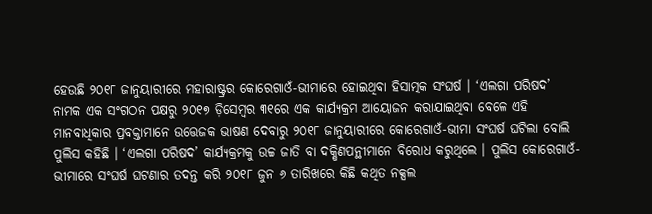ହେଉଛି ୨୦୧୮ ଜାନୁୟାରୀରେ ମହାରାଷ୍ଟ୍ରର କୋରେଗାଓଁ-ଭୀମାରେ ହୋଇଥିବା ହିସାତ୍ମକ ସଂଘର୍ଷ । ‘ଏଲଗା ପରିଷଦ’ ନାମକ ଏକ ସଂଗଠନ ପକ୍ଷରୁ ୨୦୧୭ ଡ଼ିସେମ୍ବର ୩୧ରେ ଏକ କାର୍ଯ୍ୟକ୍ରମ ଆୟୋଜନ କରାଯାଇଥିବା ବେଳେ ଏହି ମାନବାଧିକାର ପ୍ରବକ୍ତାମାନେ ଉତ୍ତେଜକ ଭାଷଣ ଦେବାରୁ ୨୦୧୮ ଜାନୁୟାରୀରେ କୋରେଗାଓଁ-ଭୀମା ସଂଘର୍ଷ ଘଟିଲା ବୋଲି ପୁଲିସ କହିଛି । ‘ଏଲଗା ପରିଷଦ’ କାର୍ଯ୍ୟକ୍ରମକୁ ଉଚ୍ଚ ଜାତି ବା ଦକ୍ଷିଣପନ୍ଥୀମାନେ ବିରୋଧ କରୁଥିଲେ । ପୁଲିସ କୋରେଗାଓଁ-ଭୀମାରେ ସଂଘର୍ଷ ଘଟଣାର ତଦନ୍ତ କରି ୨୦୧୮ ଜୁନ ୬ ତାରିଖରେ କିଛି କଥିତ ନକ୍ସଲ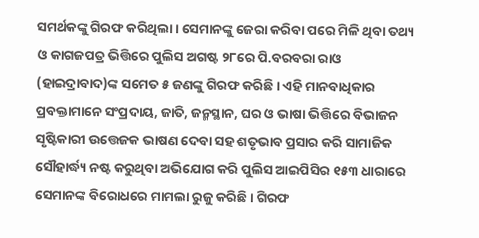ସମର୍ଥକଙ୍କୁ ଗିରଫ କରିଥିଲା । ସେମାନଙ୍କୁ ଜେରା କରିବା ପରେ ମିଳି ଥିବା ତଥ୍ୟ ଓ କାଗଜପତ୍ର ଭିତ୍ତିରେ ପୁଲିସ ଅଗଷ୍ଟ ୨୮ରେ ପି.ବରବରା ରାଓ (ହାଇଦ୍ରାବାଦ)ଙ୍କ ସମେତ ୫ ଜଣଙ୍କୁ ଗିରଫ କରିଛି । ଏହି ମାନବାଧିକାର ପ୍ରବକ୍ତାମାନେ ସଂପ୍ରଦାୟ, ଜାତି, ଜନ୍ମସ୍ଥାନ, ଘର ଓ ଭାଷା ଭିତ୍ତିରେ ବିଭାଜନ ସୃଷ୍ଟିକାରୀ ଉତ୍ତେଜକ ଭାଷଣ ଦେବା ସହ ଶତୃଭାବ ପ୍ରସାର କରି ସାମାଜିକ ସୌହାର୍ଦ୍ଧ୍ୟ ନଷ୍ଟ କରୁଥିବା ଅଭିଯୋଗ କରି ପୁଲିସ ଆଇପିସିର ୧୫୩ ଧାରାରେ ସେମାନଙ୍କ ବିରୋଧରେ ମାମଲା ରୁଜୁ କରିଛି । ଗିରଫ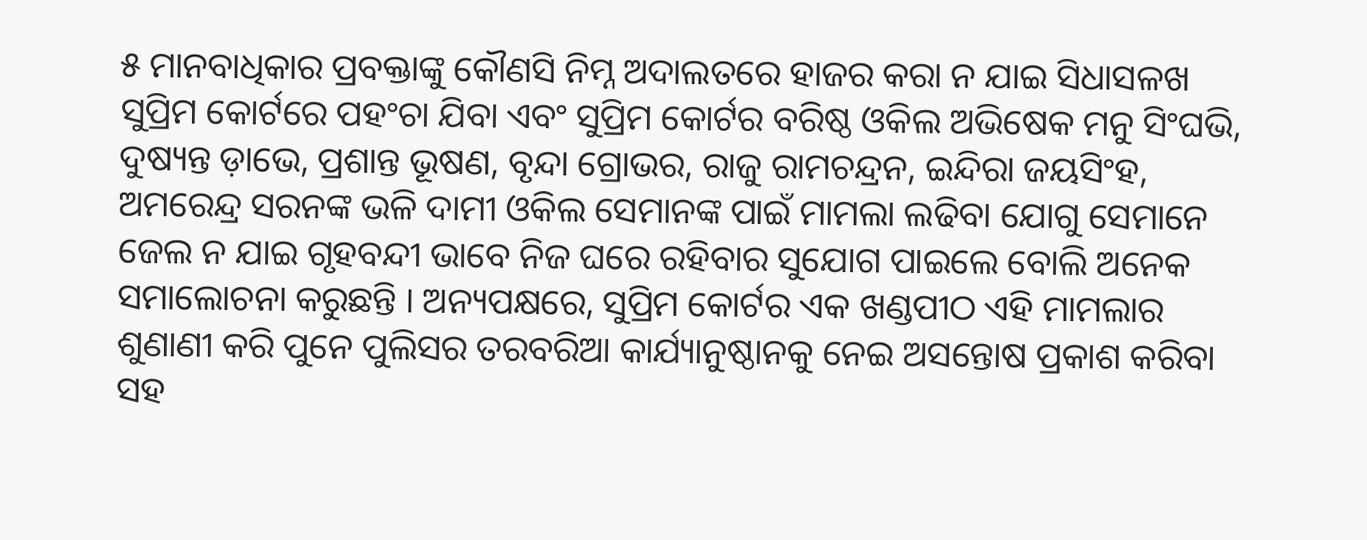୫ ମାନବାଧିକାର ପ୍ରବକ୍ତାଙ୍କୁ କୌଣସି ନିମ୍ନ ଅଦାଲତରେ ହାଜର କରା ନ ଯାଇ ସିଧାସଳଖ ସୁପ୍ରିମ କୋର୍ଟରେ ପହଂଚା ଯିବା ଏବଂ ସୁପ୍ରିମ କୋର୍ଟର ବରିଷ୍ଠ ଓକିଲ ଅଭିଷେକ ମନୁ ସିଂଘଭି, ଦୁଷ୍ୟନ୍ତ ଡ଼ାଭେ, ପ୍ରଶାନ୍ତ ଭୂଷଣ, ବୃନ୍ଦା ଗ୍ରୋଭର, ରାଜୁ ରାମଚନ୍ଦ୍ରନ, ଇନ୍ଦିରା ଜୟସିଂହ, ଅମରେନ୍ଦ୍ର ସରନଙ୍କ ଭଳି ଦାମୀ ଓକିଲ ସେମାନଙ୍କ ପାଇଁ ମାମଲା ଲଢିବା ଯୋଗୁ ସେମାନେ ଜେଲ ନ ଯାଇ ଗୃହବନ୍ଦୀ ଭାବେ ନିଜ ଘରେ ରହିବାର ସୁଯୋଗ ପାଇଲେ ବୋଲି ଅନେକ ସମାଲୋଚନା କରୁଛନ୍ତି । ଅନ୍ୟପକ୍ଷରେ, ସୁପ୍ରିମ କୋର୍ଟର ଏକ ଖଣ୍ଡପୀଠ ଏହି ମାମଲାର ଶୁଣାଣୀ କରି ପୁନେ ପୁଲିସର ତରବରିଆ କାର୍ଯ୍ୟାନୁଷ୍ଠାନକୁ ନେଇ ଅସନ୍ତୋଷ ପ୍ରକାଶ କରିବା ସହ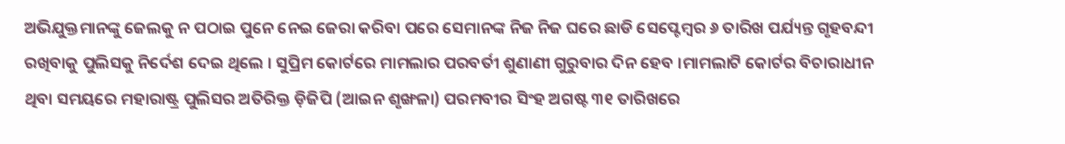ଅଭିଯୁକ୍ତମାନଙ୍କୁ ଜେଲକୁ ନ ପଠାଇ ପୁନେ ନେଇ ଜେରା କରିବା ପରେ ସେମାନଙ୍କ ନିଜ ନିଜ ଘରେ ଛାଡି ସେପ୍ଟେମ୍ବର ୬ ତାରିଖ ପର୍ଯ୍ୟନ୍ତ ଗୃହବନ୍ଦୀ ରଖିବାକୁ ପୁଲିସକୁ ନିର୍ଦେଶ ଦେଇ ଥିଲେ । ସୁପ୍ରିମ କୋର୍ଟରେ ମାମଲାର ପରବର୍ତୀ ଶୁଣାଣୀ ଗୁରୁବାର ଦିନ ହେବ ।ମାମଲାଟି କୋର୍ଟର ବିଚାରାଧୀନ ଥିବା ସମୟରେ ମହାରାଷ୍ଟ୍ର ପୁଲିସର ଅତିରିକ୍ତ ଡ଼ିଜିପି (ଆଇନ ଶୃଙ୍ଖଳା) ପରମବୀର ସିଂହ ଅଗଷ୍ଟ ୩୧ ତାରିଖରେ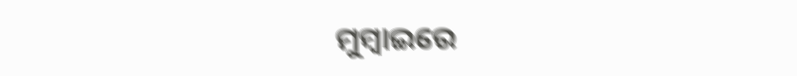ମୁମ୍ବାଇରେ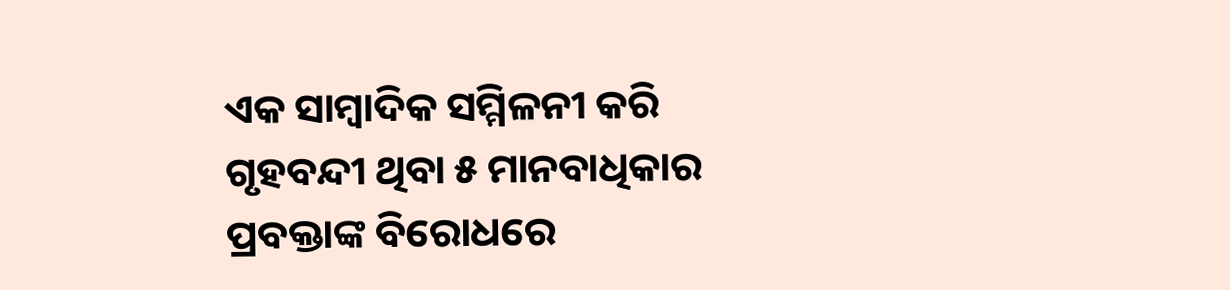ଏକ ସାମ୍ବାଦିକ ସମ୍ମିଳନୀ କରି ଗୃହବନ୍ଦୀ ଥିବା ୫ ମାନବାଧିକାର ପ୍ରବକ୍ତାଙ୍କ ବିରୋଧରେ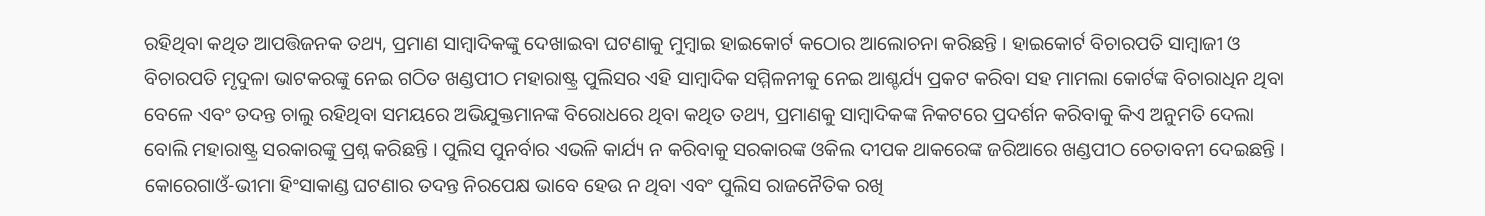ରହିଥିବା କଥିତ ଆପତ୍ତିଜନକ ତଥ୍ୟ, ପ୍ରମାଣ ସାମ୍ବାଦିକଙ୍କୁ ଦେଖାଇବା ଘଟଣାକୁ ମୁମ୍ବାଇ ହାଇକୋର୍ଟ କଠୋର ଆଲୋଚନା କରିଛନ୍ତି । ହାଇକୋର୍ଟ ବିଚାରପତି ସାମ୍ବାଜୀ ଓ ବିଚାରପତି ମୃଦୁଳା ଭାଟକରଙ୍କୁ ନେଇ ଗଠିତ ଖଣ୍ଡପୀଠ ମହାରାଷ୍ଟ୍ର ପୁଲିସର ଏହି ସାମ୍ବାଦିକ ସମ୍ମିଳନୀକୁ ନେଇ ଆଶ୍ଚର୍ଯ୍ୟ ପ୍ରକଟ କରିବା ସହ ମାମଲା କୋର୍ଟଙ୍କ ବିଚାରାଧିନ ଥିବା ବେଳେ ଏବଂ ତଦନ୍ତ ଚାଲୁ ରହିଥିବା ସମୟରେ ଅଭିଯୁକ୍ତମାନଙ୍କ ବିରୋଧରେ ଥିବା କଥିତ ତଥ୍ୟ, ପ୍ରମାଣକୁ ସାମ୍ବାଦିକଙ୍କ ନିକଟରେ ପ୍ରଦର୍ଶନ କରିବାକୁ କିଏ ଅନୁମତି ଦେଲା ବୋଲି ମହାରାଷ୍ଟ୍ର ସରକାରଙ୍କୁ ପ୍ରଶ୍ନ କରିଛନ୍ତି । ପୁଲିସ ପୁନର୍ବାର ଏଭଳି କାର୍ଯ୍ୟ ନ କରିବାକୁ ସରକାରଙ୍କ ଓକିଲ ଦୀପକ ଥାକରେଙ୍କ ଜରିଆରେ ଖଣ୍ଡପୀଠ ଚେତାବନୀ ଦେଇଛନ୍ତି । କୋରେଗାଓଁ-ଭୀମା ହିଂସାକାଣ୍ଡ ଘଟଣାର ତଦନ୍ତ ନିରପେକ୍ଷ ଭାବେ ହେଉ ନ ଥିବା ଏବଂ ପୁଲିସ ରାଜନୈତିକ ରଖି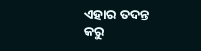ଏହାର ତଦନ୍ତ କରୁ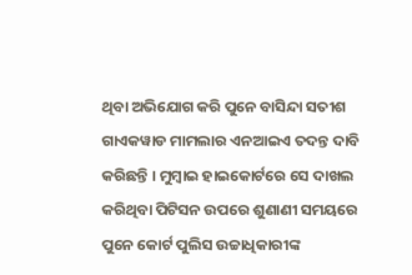ଥିବା ଅଭିଯୋଗ କରି ପୁନେ ବାସିନ୍ଦା ସତୀଶ ଗାଏକୱାଡ ମାମଲାର ଏନଆଇଏ ତଦନ୍ତ ଦାବି କରିଛନ୍ତି । ମୁମ୍ବାଇ ହାଇକୋର୍ଟରେ ସେ ଦାଖଲ କରିଥିବା ପିଟିସନ ଉପରେ ଶୁଣାଣୀ ସମୟରେ ପୁନେ କୋର୍ଟ ପୁଲିସ ଉଚ୍ଚାଧିକାରୀଙ୍କ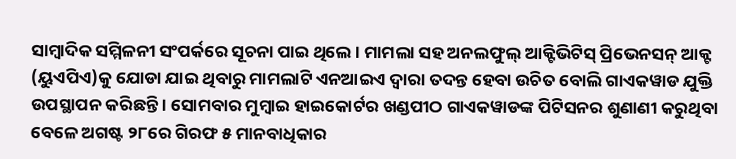ସାମ୍ବାଦିକ ସମ୍ମିଳନୀ ସଂପର୍କରେ ସୂଚନା ପାଇ ଥିଲେ । ମାମଲା ସହ ଅନଲଫୁଲ୍ ଆକ୍ଟିଭିଟିସ୍ ପ୍ରିଭେନସନ୍ ଆକ୍ଟ (ୟୁଏପିଏ)କୁ ଯୋଡା ଯାଇ ଥିବାରୁ ମାମଲାଟି ଏନଆଇଏ ଦ୍ୱାରା ତଦନ୍ତ ହେବା ଉଚିତ ବୋଲି ଗାଏକୱାଡ ଯୁକ୍ତି ଉପସ୍ଥାପନ କରିଛନ୍ତି । ସୋମବାର ମୁମ୍ବାଇ ହାଇକୋର୍ଟର ଖଣ୍ଡପୀଠ ଗାଏକୱାଡଙ୍କ ପିଟିସନର ଶୁଣାଣୀ କରୁଥିବା ବେଳେ ଅଗଷ୍ଟ ୨୮ରେ ଗିରଫ ୫ ମାନବାଧିକାର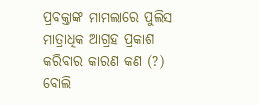ପ୍ରବକ୍ତାଙ୍କ ମାମଲାରେ ପୁଲିସ ମାତ୍ରାଧିକ ଆଗ୍ରହ ପ୍ରକାଶ କରିବାର କାରଣ କଣ (?) ବୋଲି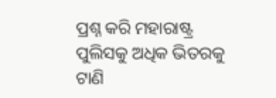ପ୍ରଶ୍ନ କରି ମହାରାଷ୍ଟ୍ର ପୁଲିସକୁ ଅଧିକ ଭିତରକୁ ଟାଣି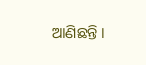ଆଣିଛନ୍ତି ।